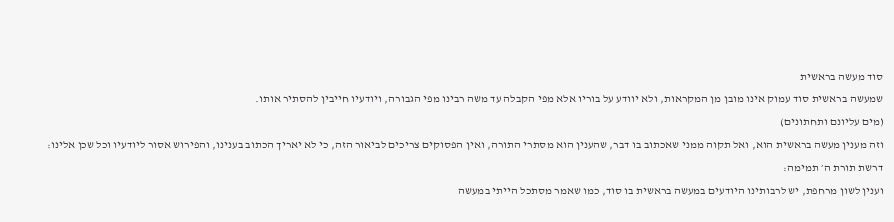סוד מעשה בראשית
שמעשה בראשית סוד עמוק אינו מובן מן המקראות, ולא יוודע על בוריו אלא מפי הקבלה עד משה רבינו מפי הגבורה, ויודעיו חייבין להסתיר אותו.
(מים עליונם ותחתונים)
וזה מענין מעשה בראשית הוא, ואל תקוה ממני שאכתוב בו דבר, שהענין הוא מסתרי התורה, ואין הפסוקים צריכים לביאור הזה, כי לא יאריך הכתוב בענינו, והפירוש אסור ליודעיו וכל שכן אלינו:
דרשת תורת ה׳ תמימה:
וענין לשון מרחפת, יש לרבותינו היודעים במעשה בראשית בו סוד, כמו שאמר מסתכל הייתי במעשה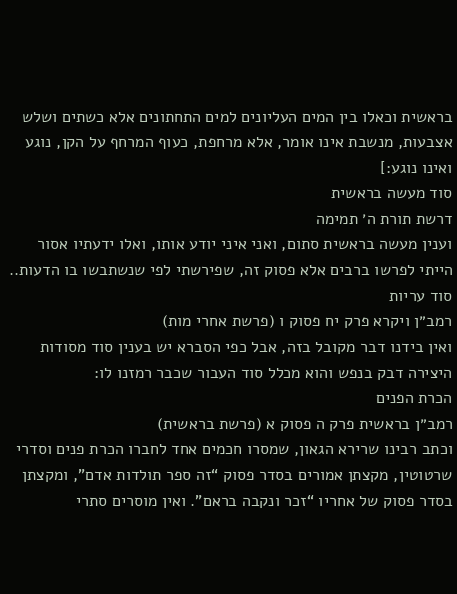בראשית וכאלו בין המים העליונים למים התחתונים אלא כשתים ושלש אצבעות, מנשבת אינו אומר, אלא מרחפת, כעוף המרחף על הקן, נוגע ואינו נוגע:]
סוד מעשה בראשית
דרשת תורת ה׳ תמימה
וענין מעשה בראשית סתום, ואני איני יודע אותו, ואלו ידעתיו אסור הייתי לפרשו ברבים אלא פסוק זה, שפירשתי לפי שנשתבשו בו הדעות..
סוד עריות
רמב״ן ויקרא פרק יח פסוק ו (פרשת אחרי מות)
ואין בידנו דבר מקובל בזה, אבל כפי הסברא יש בענין סוד מסודות היצירה דבק בנפש והוא מכלל סוד העבור שכבר רמזנו לו:
הכרת הפנים
רמב״ן בראשית פרק ה פסוק א (פרשת בראשית)
וכתב רבינו שרירא הגאון, שמסרו חכמים אחד לחברו הכרת פנים וסדרי שרטוטין, מקצתן אמורים בסדר פסוק “זה ספר תולדות אדם”, ומקצתן בסדר פסוק של אחריו “זכר ונקבה בראם”. ואין מוסרים סתרי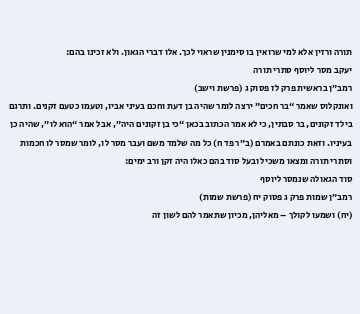תורה ורזין אלא למי שרואין בו סימנין שראוי לכך. אלו דברי הגאון. ולא זכינו בהם:
יעקב מסר ליוסף סתרי תורה
רמב״ן בראשית פרק לז פסוק ג (פרשת וישב)
ואונקלוס שאמר “בר חכים” ירצה לומר שהיה בן דעת וחכם בעיני אביו, וטעמו כטעם זקנים. ותרגם בילד זקונים, בר סבתין, כי לא אמר הכתוב בכאן “כי בן זקונים היה”, אבל אמר “הוא לו”, שהיה כן בעיניו. וזאת כונתם באמרם (ב״ר פד ח) כל מה שלמד משם ועבר מסר לו, לומר שמסר לו חכמות וסתרי תורה ומצאו משכיל ובעל סוד בהם כאלו היה זקן ורב ימים:
סוד הגאולה שנמסר ליוסף
רמב״ן שמות פרק ג פסוק יח (פרשת שמות)
(יח) ושמעו לקולך – מאליהן, מכיון שתאמר להם לשון זה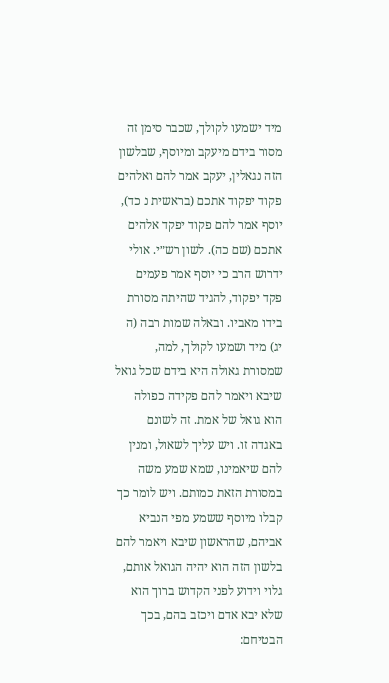מיד ישמעו לקולך, שכבר סימן זה מסור בידם מיעקב ומיוסף, שבלשון הזה נגאלין, יעקב אמר להם ואלהים פקוד יפקוד אתכם (בראשית נ כד), יוסף אמר להם פקוד יפקד אלהים אתכם (שם כה). לשון רש״י. אולי ידרוש הרב כי יוסף אמר פעמים פקד יפקוד, להגיד שהיתה מסורת בידו מאביו. ובאלה שמות רבה (ה יג) מיד ושמעו לקולך, למה, שמסורת גאולה היא בידם שכל גואל שיבא ויאמר להם פקידה כפולה הוא גואל של אמת. זה לשונם באגדה זו. ויש עליך לשאול, ומנין להם שיאמינו, שמא שמע משה במסורת הזאת כמותם. ויש לומר כך קבלו מיוסף ששמע מפי הנביא אביהם, שהראשון שיבא ויאמר להם בלשון הזה הוא יהיה הגואל אותם, גלוי וידוע לפני הקדוש ברוך הוא שלא יבא אדם ויכזב בהם, בכך הבטיחם: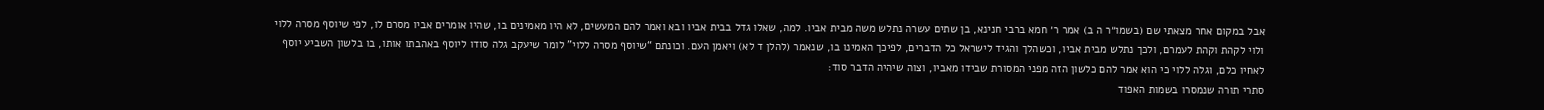אבל במקום אחר מצאתי שם (בשמו״ר ה ב) אמר ר׳ חמא ברבי חנינא, בן שתים עשרה נתלש משה מבית אביו. למה, שאלו גדל בבית אביו ובא ואמר להם המעשים, לא היו מאמינים בו, שהיו אומרים אביו מסרם לו, לפי שיוסף מסרה ללוי ולוי לקהת וקהת לעמרם, ולכך נתלש מבית אביו, וכשהלך והגיד לישראל כל הדברים, לפיכך האמינו בו, שנאמר (להלן ד לא) ויאמן העם. וכונתם “שיוסף מסרה ללוי” לומר שיעקב גלה סודו ליוסף באהבתו אותו, בו בלשון השביע יוסף לאחיו כלם, וגלה ללוי כי הוא אמר להם כלשון הזה מפני המסורת שבידו מאביו, וצוה שיהיה הדבר סוד:
סתרי תורה שנמסרו בשמות האפוד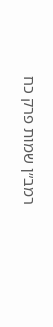רמב״ן שמות פרק כח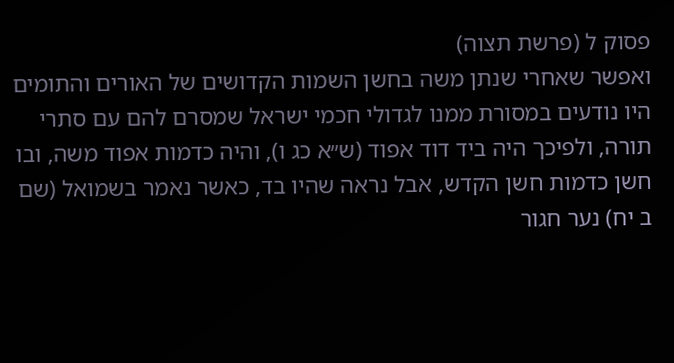פסוק ל (פרשת תצוה)
ואפשר שאחרי שנתן משה בחשן השמות הקדושים של האורים והתומים היו נודעים במסורת ממנו לגדולי חכמי ישראל שמסרם להם עם סתרי תורה, ולפיכך היה ביד דוד אפוד (ש״א כג ו), והיה כדמות אפוד משה, ובו חשן כדמות חשן הקדש, אבל נראה שהיו בד, כאשר נאמר בשמואל (שם ב יח) נער חגור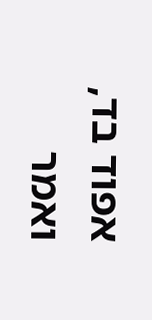אפוד בד, ואמר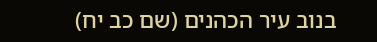בנוב עיר הכהנים (שם כב יח)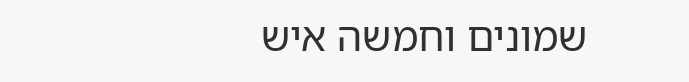שמונים וחמשה איש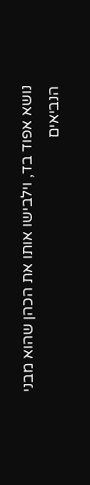נושא אפוד בד, וילבישו אותו את הכהן שהוא מבני הנביאים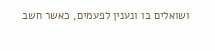ושואלים בו ונענין לפעמים, כאשר חשב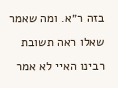בזה ר״א. ומה שאמר שאלו ראה תשובת רבינו האיי לא אמר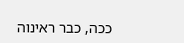ככה, כבר ראינוה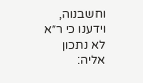וחשבנוה, וידענו כי ר״א לא נתכון אליה: